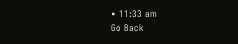• 11:33 am
Go Back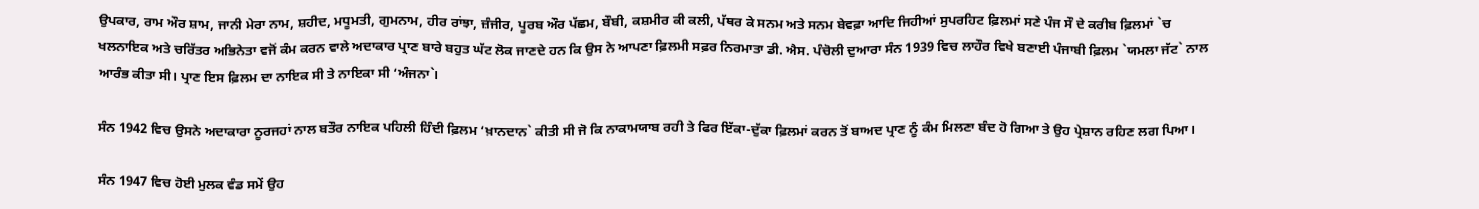ਉਪਕਾਰ, ਰਾਮ ਔਰ ਸ਼ਾਮ, ਜਾਨੀ ਮੇਰਾ ਨਾਮ, ਸ਼ਹੀਦ, ਮਧੂਮਤੀ, ਗੁਮਨਾਮ, ਹੀਰ ਰਾਂਝਾ, ਜ਼ੰਜੀਰ, ਪੂਰਬ ਔਰ ਪੱਛਮ, ਬੌਬੀ, ਕਸ਼ਮੀਰ ਕੀ ਕਲੀ, ਪੱਥਰ ਕੇ ਸਨਮ ਅਤੇ ਸਨਮ ਬੇਵਫ਼ਾ ਆਦਿ ਜਿਹੀਆਂ ਸੁਪਰਹਿਟ ਫ਼ਿਲਮਾਂ ਸਣੇ ਪੰਜ ਸੌ ਦੇ ਕਰੀਬ ਫ਼ਿਲਮਾਂ `ਚ ਖਲਨਾਇਕ ਅਤੇ ਚਰਿੱਤਰ ਅਭਿਨੇਤਾ ਵਜੋਂ ਕੰਮ ਕਰਨ ਵਾਲੇ ਅਦਾਕਾਰ ਪ੍ਰਾਣ ਬਾਰੇ ਬਹੁਤ ਘੱਟ ਲੋਕ ਜਾਣਦੇ ਹਨ ਕਿ ਉਸ ਨੇ ਆਪਣਾ ਫ਼ਿਲਮੀ ਸਫ਼ਰ ਨਿਰਮਾਤਾ ਡੀ. ਐਸ. ਪੰਚੋਲੀ ਦੁਆਰਾ ਸੰਨ 1939 ਵਿਚ ਲਾਹੌਰ ਵਿਖੇ ਬਣਾਈ ਪੰਜਾਬੀ ਫ਼ਿਲਮ `ਯਮਲਾ ਜੱਟ` ਨਾਲ ਆਰੰਭ ਕੀਤਾ ਸੀ। ਪ੍ਰਾਣ ਇਸ ਫ਼ਿਲਮ ਦਾ ਨਾਇਕ ਸੀ ਤੇ ਨਾਇਕਾ ਸੀ ‘ਅੰਜਨਾ`।

ਸੰਨ 1942 ਵਿਚ ਉਸਨੇ ਅਦਾਕਾਰਾ ਨੂਰਜਹਾਂ ਨਾਲ ਬਤੌਰ ਨਾਇਕ ਪਹਿਲੀ ਹਿੰਦੀ ਫ਼ਿਲਮ ‘ਖ਼ਾਨਦਾਨ` ਕੀਤੀ ਸੀ ਜੋ ਕਿ ਨਾਕਾਮਯਾਬ ਰਹੀ ਤੇ ਫਿਰ ਇੱਕਾ-ਦੁੱਕਾ ਫ਼ਿਲਮਾਂ ਕਰਨ ਤੋਂ ਬਾਅਦ ਪ੍ਰਾਣ ਨੂੰ ਕੰਮ ਮਿਲਣਾ ਬੰਦ ਹੋ ਗਿਆ ਤੇ ਉਹ ਪ੍ਰੇਸ਼ਾਨ ਰਹਿਣ ਲਗ ਪਿਆ।

ਸੰਨ 1947 ਵਿਚ ਹੋਈ ਮੁਲਕ ਵੰਡ ਸਮੇਂ ਉਹ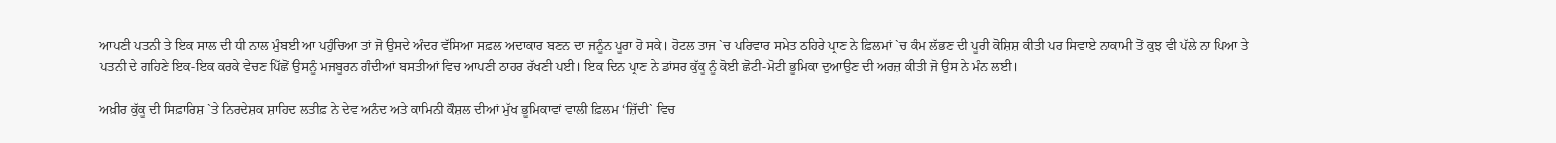ਆਪਣੀ ਪਤਨੀ ਤੇ ਇਕ ਸਾਲ ਦੀ ਧੀ ਨਾਲ ਮੁੰਬਈ ਆ ਪਹੁੰਚਿਆ ਤਾਂ ਜੋ ਉਸਦੇ ਅੰਦਰ ਵੱਸਿਆ ਸਫ਼ਲ ਅਦਾਕਾਰ ਬਣਨ ਦਾ ਜਨੂੰਨ ਪੂਰਾ ਹੋ ਸਕੇ। ਹੋਟਲ ਤਾਜ `ਚ ਪਰਿਵਾਰ ਸਮੇਤ ਠਹਿਰੇ ਪ੍ਰਾਣ ਨੇ ਫ਼ਿਲਮਾਂ `ਚ ਕੰਮ ਲੱਭਣ ਦੀ ਪੂਰੀ ਕੋਸ਼ਿਸ਼ ਕੀਤੀ ਪਰ ਸਿਵਾਏ ਨਾਕਾਮੀ ਤੋਂ ਕੁਝ ਵੀ ਪੱਲੇ ਨਾ ਪਿਆ ਤੇ ਪਤਨੀ ਦੇ ਗਹਿਣੇ ਇਕ-ਇਕ ਕਰਕੇ ਵੇਚਣ ਪਿੱਛੋਂ ਉਸਨੂੰ ਮਜਬੂਰਨ ਗੰਦੀਆਂ ਬਸਤੀਆਂ ਵਿਚ ਆਪਣੀ ਠਾਹਰ ਰੱਖਣੀ ਪਈ। ਇਕ ਦਿਨ ਪ੍ਰਾਣ ਨੇ ਡਾਂਸਰ ਕੁੱਕੂ ਨੂੰ ਕੋਈ ਛੋਟੀ-ਮੋਟੀ ਭੂਮਿਕਾ ਦੁਆਉਣ ਦੀ ਅਰਜ਼ ਕੀਤੀ ਜੋ ਉਸ ਨੇ ਮੰਨ ਲਈ।

ਅਖ਼ੀਰ ਕੁੱਕੂ ਦੀ ਸਿਫ਼ਾਰਿਸ਼ `ਤੇ ਨਿਰਦੇਸ਼ਕ ਸ਼ਾਹਿਦ ਲਤੀਫ਼ ਨੇ ਦੇਵ ਅਨੰਦ ਅਤੇ ਕਾਮਿਨੀ ਕੌਸ਼ਲ ਦੀਆਂ ਮੁੱਖ ਭੂਮਿਕਾਵਾਂ ਵਾਲੀ ਫ਼ਿਲਮ ‘ਜ਼ਿੱਦੀ` ਵਿਚ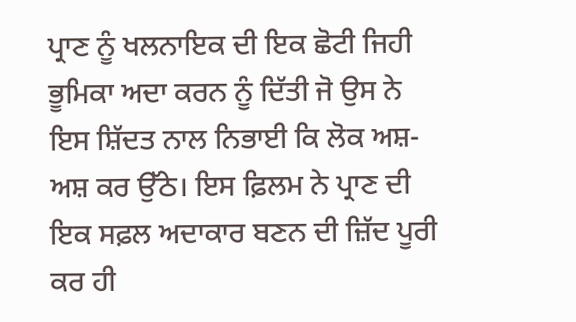ਪ੍ਰਾਣ ਨੂੰ ਖਲਨਾਇਕ ਦੀ ਇਕ ਛੋਟੀ ਜਿਹੀ ਭੂਮਿਕਾ ਅਦਾ ਕਰਨ ਨੂੰ ਦਿੱਤੀ ਜੋ ਉਸ ਨੇ ਇਸ ਸ਼ਿੱਦਤ ਨਾਲ ਨਿਭਾਈ ਕਿ ਲੋਕ ਅਸ਼-ਅਸ਼ ਕਰ ਉੱਠੇ। ਇਸ ਫ਼ਿਲਮ ਨੇ ਪ੍ਰਾਣ ਦੀ ਇਕ ਸਫ਼ਲ ਅਦਾਕਾਰ ਬਣਨ ਦੀ ਜ਼ਿੱਦ ਪੂਰੀ ਕਰ ਹੀ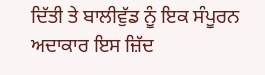ਦਿੱਤੀ ਤੇ ਬਾਲੀਵੁੱਡ ਨੂੰ ਇਕ ਸੰਪੂਰਨ ਅਦਾਕਾਰ ਇਸ ਜ਼ਿੱਦ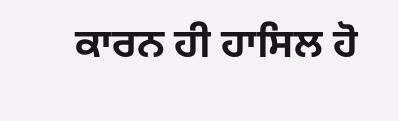ਕਾਰਨ ਹੀ ਹਾਸਿਲ ਹੋ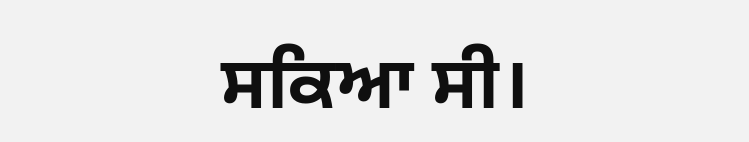ਸਕਿਆ ਸੀ।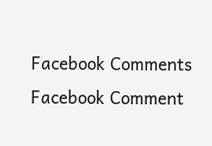Facebook Comments
Facebook Comment